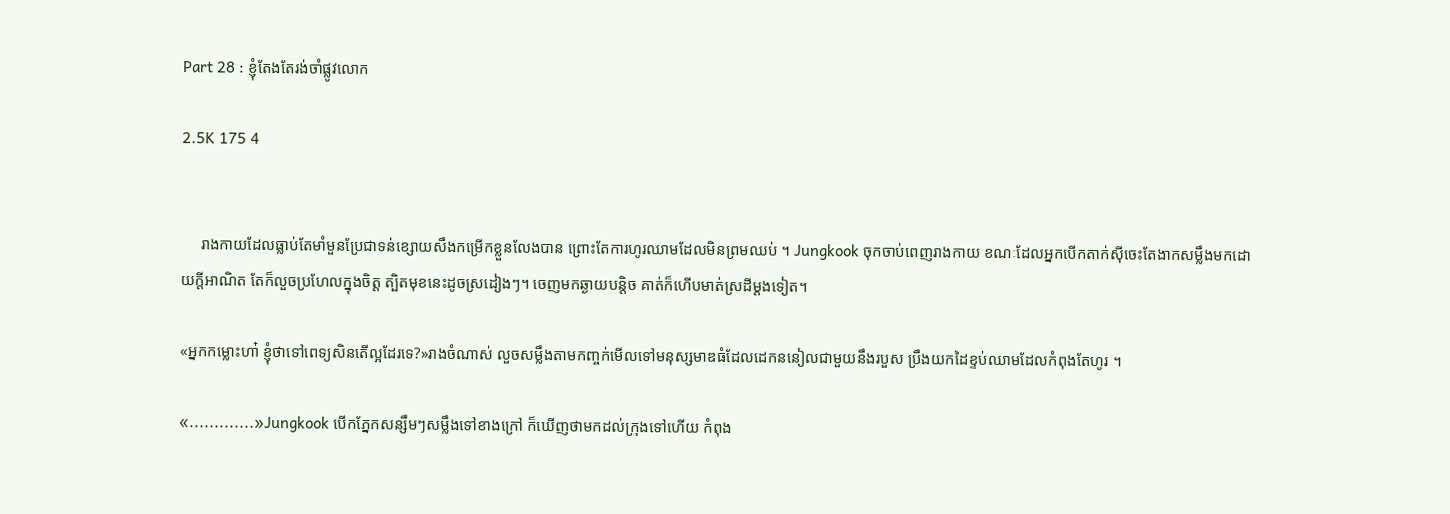Part 28 : ខ្ញុំតែងតែរង់ចាំផ្លូវលោក

2.5K 175 4


     រាងកាយដែលធ្លាប់តែមាំមួនប្រែជាទន់ខ្សោយសឹងកម្រើកខ្លួនលែងបាន ព្រោះតែការហូរឈាមដែលមិនព្រមឈប់ ។ Jungkook ចុកចាប់ពេញរាងកាយ ខណៈដែលអ្នកបើកតាក់ស៊ីចេះតែងាកសម្លឹងមកដោយក្ដីអាណិត តែក៏លួចប្រហែលក្នុងចិត្ត ត្បិតមុខនេះដូចស្រដៀងៗ។ ចេញមកឆ្ងាយបន្តិច គាត់ក៏ហើបមាត់ស្រដីម្ដងទៀត។

«អ្នកកម្លោះហា៎ ខ្ញុំថាទៅពេទ្យសិនតើល្អដែរទេ?»រាងចំណាស់ លួចសម្លឹងតាមកញ្ចក់មើលទៅមនុស្សមាឌធំដែលដេកននៀលជាមួយនឹងរបួស ប្រឹងយកដៃខ្ទប់ឈាមដែលកំពុងតែហូរ ។

«.............»Jungkook បើកភ្នែកសន្សឹមៗសម្លឹងទៅខាងក្រៅ ក៏ឃើញថាមកដល់ក្រុងទៅហើយ កំពុង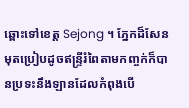ឆ្ពោះទៅខេត្ត Sejong ។ ភ្នែកដ៏សែនមុតប្រៀបដូចឥន្ទ្រីរំពៃតាមកញ្ចក់ក៏បានប្រទះនឹងឡានដែលកំពុងបើ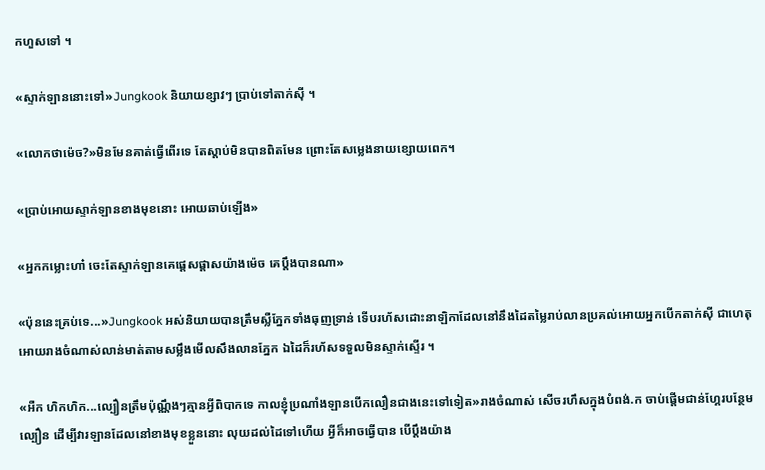កហួសទៅ ។

«ស្ទាក់ឡាននោះទៅ»Jungkook និយាយខ្សាវៗ ប្រាប់ទៅតាក់សុី ។

«លោកថាម៉េច?»មិនមែនគាត់ធ្វើពើរទេ តែស្ដាប់មិនបានពិតមែន ព្រោះតែសម្លេងនាយខ្សោយពេក។

«ប្រាប់អោយស្ទាក់ឡានខាងមុខនោះ អោយឆាប់ឡើង»

«អ្នកកម្លោះហា៎ ចេះតែស្ទាក់ឡានគេផ្ដេសផ្ដាសយ៉ាងម៉េច គេប្ដឹងបានណា»

«ប៉ុននេះគ្រប់ទេ...»Jungkook អស់និយាយបានត្រឹមស្លឺភ្នែកទាំងធុញទ្រាន់ ទើបរហ័សដោះនាឡិកាដែលនៅនឹងដៃតម្លៃរាប់លានប្រគល់អោយអ្នកបើកតាក់ស៊ី ជាហេតុអោយរាងចំណាស់លាន់មាត់តាមសម្លឹងមើលសឹងលានភ្នែក ឯដៃក៏រហ័សទទួលមិនស្ទាក់ស្ទើរ ។

«អឺក ហិកហិក...ល្បឿនត្រឹមប៉ុណ្ណឹងៗគ្មានអ្វីពិបាកទេ កាលខ្ញុំប្រណាំងឡានបើកលឿនជាងនេះទៅទៀត»រាងចំណាស់ សើចរហឹសក្នុងបំពង់.ក ចាប់ផ្ដើមជាន់ហ្គែរបន្ថែមល្បឿន ដើម្បីវារឡានដែលនៅខាងមុខខ្លួននោះ លុយដល់ដៃទៅហើយ អ្វីក៏អាចធ្វើបាន បើប្ដឹងយ៉ាង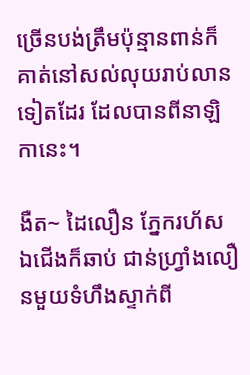ច្រើនបង់ត្រឹមប៉ុន្មានពាន់ក៏គាត់នៅសល់លុយរាប់លានទៀតដែរ ដែលបានពីនាឡិកានេះ។

ងឺត~ ដៃលឿន ភ្នែករហ័ស ឯជើងក៏ឆាប់ ជាន់ហ្វ្រាំងលឿនមួយទំហឹងស្ទាក់ពី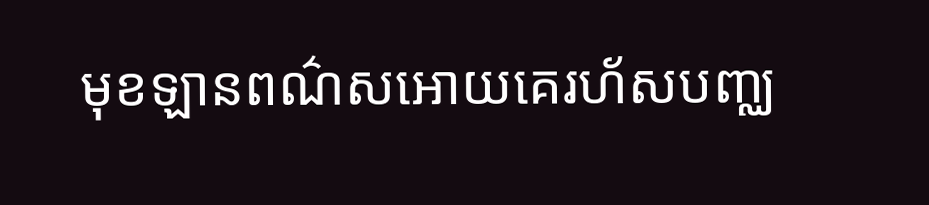មុខឡានពណ៌សអោយគេរហ័សបញ្ឈ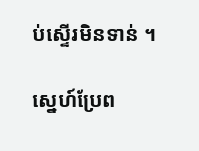ប់ស្ទើរមិនទាន់ ។

ស្នេហ៍ប្រែព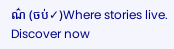ណ៌ (ចប់✓)Where stories live. Discover now